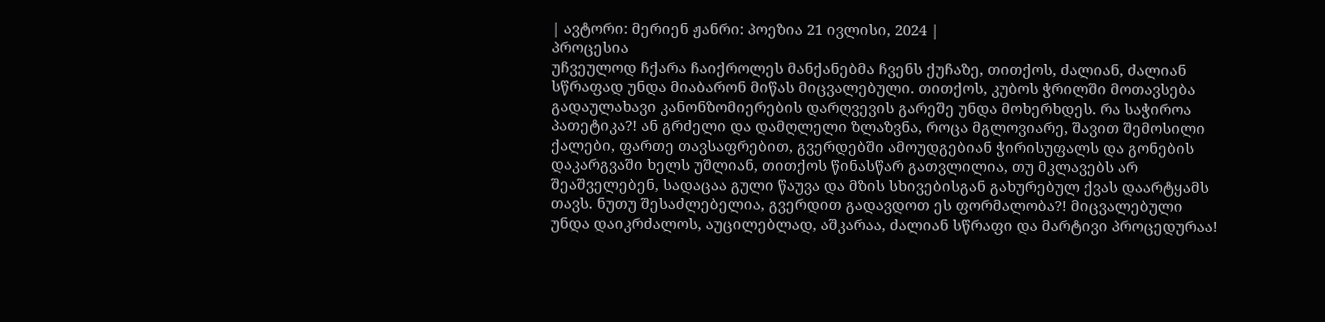| ავტორი: მერიენ ჟანრი: პოეზია 21 ივლისი, 2024 |
პროცესია
უჩვეულოდ ჩქარა ჩაიქროლეს მანქანებმა ჩვენს ქუჩაზე, თითქოს, ძალიან, ძალიან სწრაფად უნდა მიაბარონ მიწას მიცვალებული. თითქოს, კუბოს ჭრილში მოთავსება გადაულახავი კანონზომიერების დარღვევის გარეშე უნდა მოხერხდეს. რა საჭიროა პათეტიკა?! ან გრძელი და დამღლელი ზლაზვნა, როცა მგლოვიარე, შავით შემოსილი ქალები, ფართე თავსაფრებით, გვერდებში ამოუდგებიან ჭირისუფალს და გონების დაკარგვაში ხელს უშლიან, თითქოს წინასწარ გათვლილია, თუ მკლავებს არ შეაშველებენ, სადაცაა გული წაუვა და მზის სხივებისგან გახურებულ ქვას დაარტყამს თავს. ნუთუ შესაძლებელია, გვერდით გადავდოთ ეს ფორმალობა?! მიცვალებული უნდა დაიკრძალოს, აუცილებლად, აშკარაა, ძალიან სწრაფი და მარტივი პროცედურაა!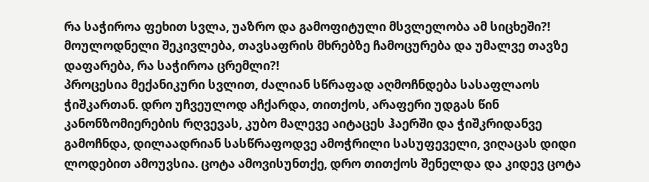რა საჭიროა ფეხით სვლა, უაზრო და გამოფიტული მსვლელობა ამ სიცხეში?! მოულოდნელი შეკივლება, თავსაფრის მხრებზე ჩამოცურება და უმალვე თავზე დაფარება, რა საჭიროა ცრემლი?!
პროცესია მექანიკური სვლით, ძალიან სწრაფად აღმოჩნდება სასაფლაოს ჭიშკართან. დრო უჩვეულოდ აჩქარდა, თითქოს, არაფერი უდგას წინ კანონზომიერების რღვევას, კუბო მალევე აიტაცეს ჰაერში და ჭიშკრიდანვე გამოჩნდა, დილაადრიან სასწრაფოდვე ამოჭრილი სასუფეველი, ვიღაცას დიდი ლოდებით ამოუვსია. ცოტა ამოვისუნთქე, დრო თითქოს შენელდა და კიდევ ცოტა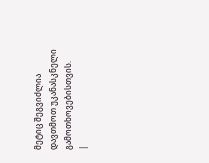მეტიც შეგვიძლია დავთმოთ უკანასკნელი გამოთხოვებისთვის.
|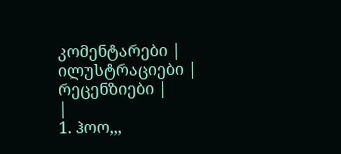კომენტარები |
ილუსტრაციები |
რეცენზიები |
|
1. ჰოო,,,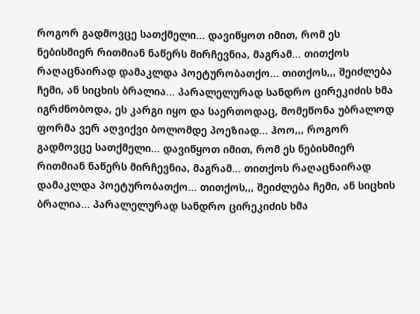როგორ გადმოვცე სათქმელი... დავიწყოთ იმით, რომ ეს ნებისმიერ რითმიან ნაწერს მირჩევნია, მაგრამ... თითქოს რაღაცნაირად დამაკლდა პოეტურობათქო... თითქოს,,, შეიძლება ჩემი, ან სიცხის ბრალია... პარალელურად სანდრო ცირეკიძის ხმა იგრძნობოდა, ეს კარგი იყო და საერთოდაც, მომეწონა უბრალოდ ფორმა ვერ აღვიქვი ბოლომდე პოეზიად... ჰოო,,, როგორ გადმოვცე სათქმელი... დავიწყოთ იმით, რომ ეს ნებისმიერ რითმიან ნაწერს მირჩევნია, მაგრამ... თითქოს რაღაცნაირად დამაკლდა პოეტურობათქო... თითქოს,,, შეიძლება ჩემი, ან სიცხის ბრალია... პარალელურად სანდრო ცირეკიძის ხმა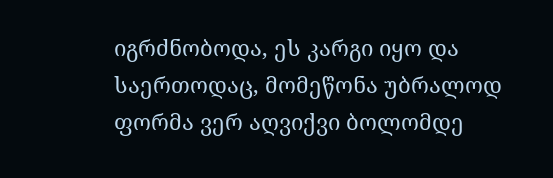იგრძნობოდა, ეს კარგი იყო და საერთოდაც, მომეწონა უბრალოდ ფორმა ვერ აღვიქვი ბოლომდე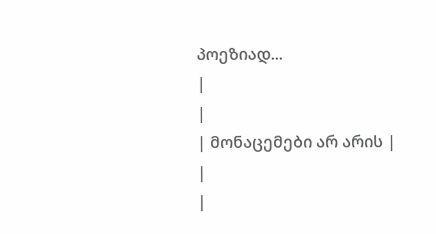პოეზიად...
|
|
| მონაცემები არ არის |
|
|